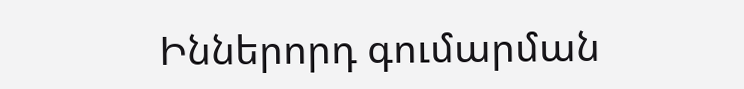Իններորդ գումարման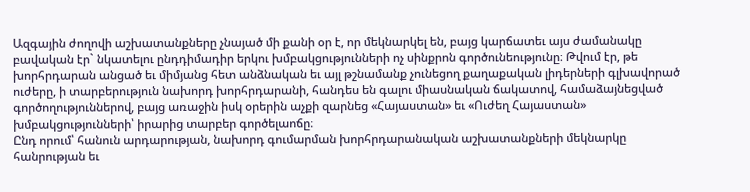Ազգային ժողովի աշխատանքները չնայած մի քանի օր է, որ մեկնարկել են, բայց կարճատեւ այս ժամանակը բավական էր` նկատելու ընդդիմադիր երկու խմբակցությունների ոչ սինքրոն գործունեությունը։ Թվում էր, թե խորհրդարան անցած եւ միմյանց հետ անձնական եւ այլ թշնամանք չունեցող քաղաքական լիդերների գլխավորած ուժերը, ի տարբերություն նախորդ խորհրդարանի, հանդես են գալու միասնական ճակատով, համաձայնեցված գործողություններով, բայց առաջին իսկ օրերին աչքի զարնեց «Հայաստան» եւ «Ուժեղ Հայաստան» խմբակցությունների՝ իրարից տարբեր գործելաոճը։
Ընդ որում՝ հանուն արդարության, նախորդ գումարման խորհրդարանական աշխատանքների մեկնարկը հանրության եւ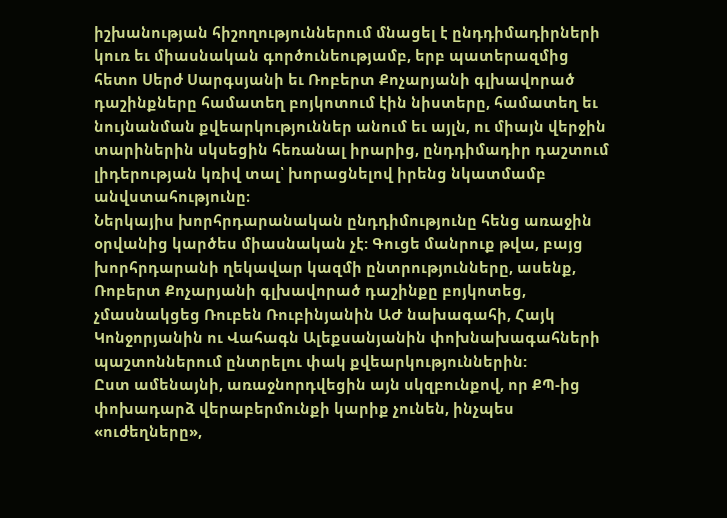իշխանության հիշողություններում մնացել է ընդդիմադիրների կուռ եւ միասնական գործունեությամբ, երբ պատերազմից հետո Սերժ Սարգսյանի եւ Ռոբերտ Քոչարյանի գլխավորած դաշինքները համատեղ բոյկոտում էին նիստերը, համատեղ եւ նույնանման քվեարկություններ անում եւ այլն, ու միայն վերջին տարիներին սկսեցին հեռանալ իրարից, ընդդիմադիր դաշտում լիդերության կռիվ տալ՝ խորացնելով իրենց նկատմամբ անվստահությունը։
Ներկայիս խորհրդարանական ընդդիմությունը հենց առաջին օրվանից կարծես միասնական չէ: Գուցե մանրուք թվա, բայց խորհրդարանի ղեկավար կազմի ընտրությունները, ասենք, Ռոբերտ Քոչարյանի գլխավորած դաշինքը բոյկոտեց, չմասնակցեց Ռուբեն Ռուբինյանին ԱԺ նախագահի, Հայկ Կոնջորյանին ու Վահագն Ալեքսանյանին փոխնախագահների պաշտոններում ընտրելու փակ քվեարկություններին:
Ըստ ամենայնի, առաջնորդվեցին այն սկզբունքով, որ ՔՊ-ից փոխադարձ վերաբերմունքի կարիք չունեն, ինչպես «ուժեղները»,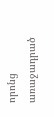որոնց առաջադրած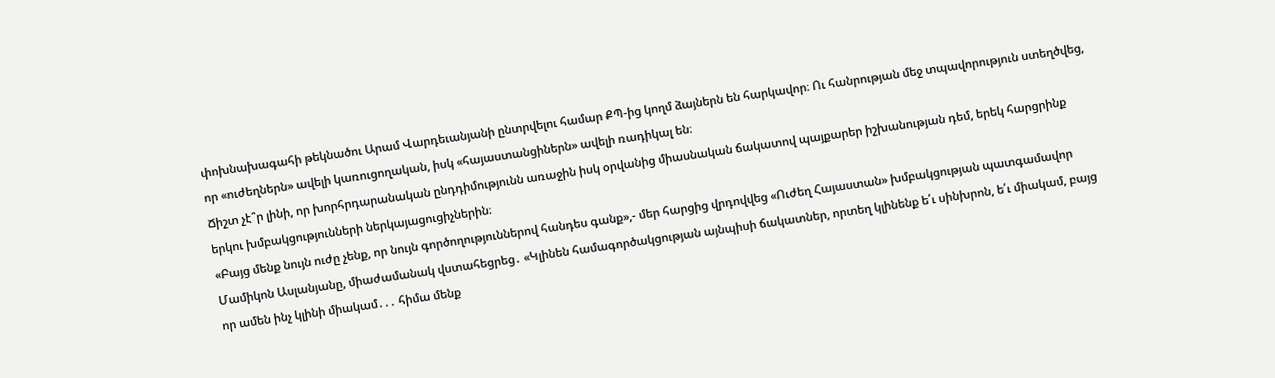փոխնախագահի թեկնածու Արամ Վարդեւանյանի ընտրվելու համար ՔՊ-ից կողմ ձայներն են հարկավոր։ Ու հանրության մեջ տպավորություն ստեղծվեց, որ «ուժեղներն» ավելի կառուցողական, իսկ «հայաստանցիներն» ավելի ռադիկալ են։
Ճիշտ չէ՞ր լինի, որ խորհրդարանական ընդդիմությունն առաջին իսկ օրվանից միասնական ճակատով պայքարեր իշխանության դեմ, երեկ հարցրինք երկու խմբակցությունների ներկայացուցիչներին։
«Բայց մենք նույն ուժը չենք, որ նույն գործողություններով հանդես գանք»,- մեր հարցից վրդովվեց «Ուժեղ Հայաստան» խմբակցության պատգամավոր Մամիկոն Ասլանյանը, միաժամանակ վստահեցրեց․ «Կլինեն համագործակցության այնպիսի ճակատներ, որտեղ կլինենք ե՛ւ սինխրոն, ե՛ւ միակամ, բայց որ ամեն ինչ կլինի միակամ․․․ հիմա մենք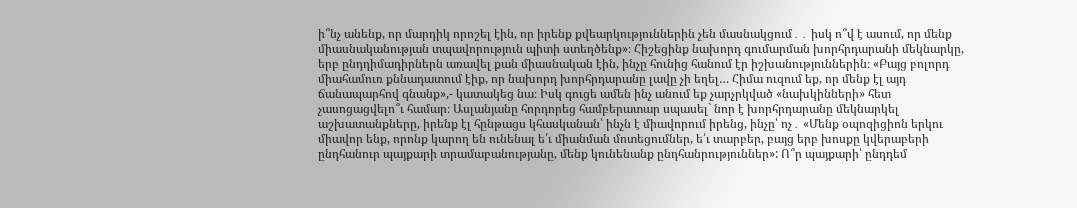ի՞նչ անենք, որ մարդիկ որոշել էին, որ իրենք քվեարկություններին չեն մասնակցում․․ իսկ ո՞վ է ասում, որ մենք միասնականության տպավորություն պիտի ստեղծենք»։ Հիշեցինք նախորդ գումարման խորհրդարանի մեկնարկը, երբ ընդդիմադիրներն առավել քան միասնական էին, ինչը հունից հանում էր իշխանություններին։ «Բայց բոլորդ միահամուռ քննադատում էիք, որ նախորդ խորհրդարանը լավը չի եղել… Հիմա ուզում եք, որ մենք էլ այդ ճանապարհով գնանք»,- կատակեց նա։ Իսկ գուցե ամեն ինչ անում եք չարչրկված «նախկինների» հետ չասոցացվելո՞ւ համար։ Ասլանյանը հորդորեց համբերատար սպասել` նոր է խորհրդարանը մեկնարկել աշխատանքները, իրենք էլ հընթացս կհասկանան՝ ինչն է միավորում իրենց, ինչը՝ ոչ․ «Մենք օպոզիցիոն երկու միավոր ենք, որոնք կարող են ունենալ ե՛ւ միանման մոտեցումներ, ե՛ւ տարբեր, բայց երբ խոսքը կվերաբերի ընդհանուր պայքարի տրամաբանությանը, մենք կունենանք ընդհանրություններ»: Ո՞ր պայքարի՝ ընդդեմ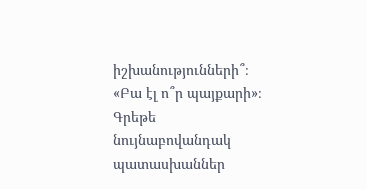իշխանությունների՞։ «Բա էլ ո՞ր պայքարի»։
Գրեթե նույնաբովանդակ պատասխաններ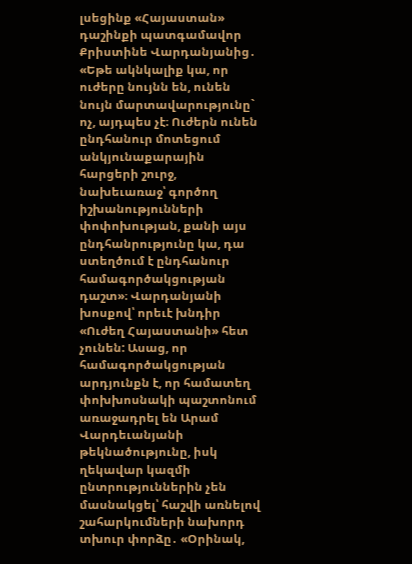լսեցինք «Հայաստան» դաշինքի պատգամավոր Քրիստինե Վարդանյանից․ «Եթե ակնկալիք կա, որ ուժերը նույնն են, ունեն նույն մարտավարությունը` ոչ, այդպես չէ։ Ուժերն ունեն ընդհանուր մոտեցում անկյունաքարային հարցերի շուրջ, նախեւառաջ՝ գործող իշխանությունների փոփոխության, քանի այս ընդհանրությունը կա, դա ստեղծում է ընդհանուր համագործակցության դաշտ»։ Վարդանյանի խոսքով՝ որեւէ խնդիր «Ուժեղ Հայաստանի» հետ չունեն: Ասաց, որ համագործակցության արդյունքն է, որ համատեղ փոխխոսնակի պաշտոնում առաջադրել են Արամ Վարդեւանյանի թեկնածությունը, իսկ ղեկավար կազմի ընտրություններին չեն մասնակցել՝ հաշվի առնելով շահարկումների նախորդ տխուր փորձը․ «Օրինակ,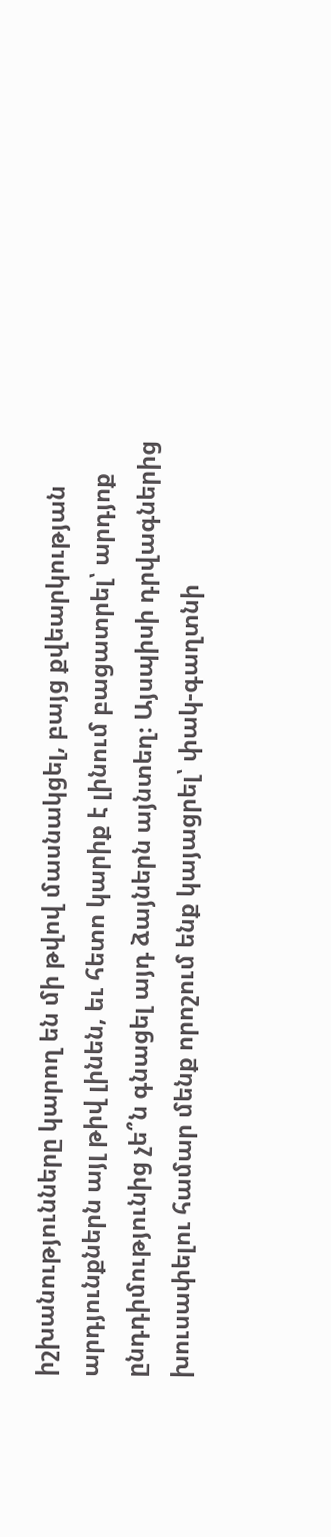իշխանությունները կարող են մի թվով մասնակցել, բայց քվեարկության արդյունքներն այլ թիվ լինեն, եւ հետո կարիք է լինում բացատրել՝ արդյոք ընդդիմությունից չե՞ն գնացել այդ ձայներն այնտեղ։ Այսպիսի դրվագներից խուսափելու համար մենք որոշում ենք կայացրել՝ փակ-գաղտնի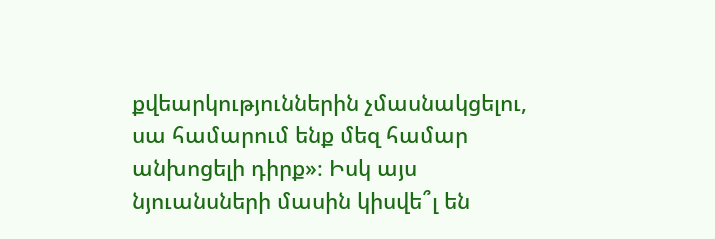քվեարկություններին չմասնակցելու, սա համարում ենք մեզ համար անխոցելի դիրք»։ Իսկ այս նյուանսների մասին կիսվե՞լ են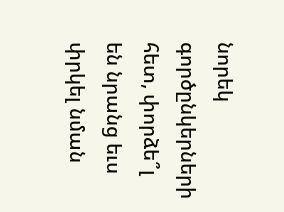նորեկ գործընկերների հետ, փորձե՞լ են նրանց եւս փրկել նման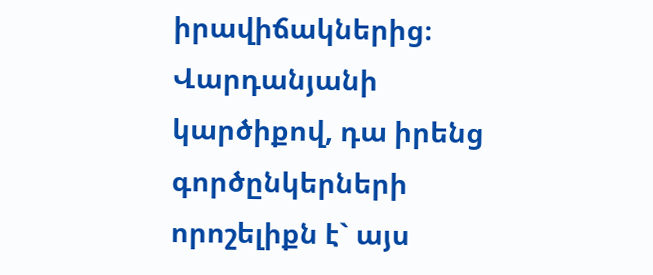իրավիճակներից։ Վարդանյանի կարծիքով, դա իրենց գործընկերների որոշելիքն է` այս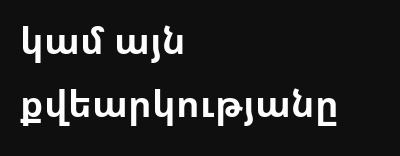կամ այն քվեարկությանը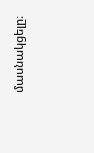մասնակցելը։